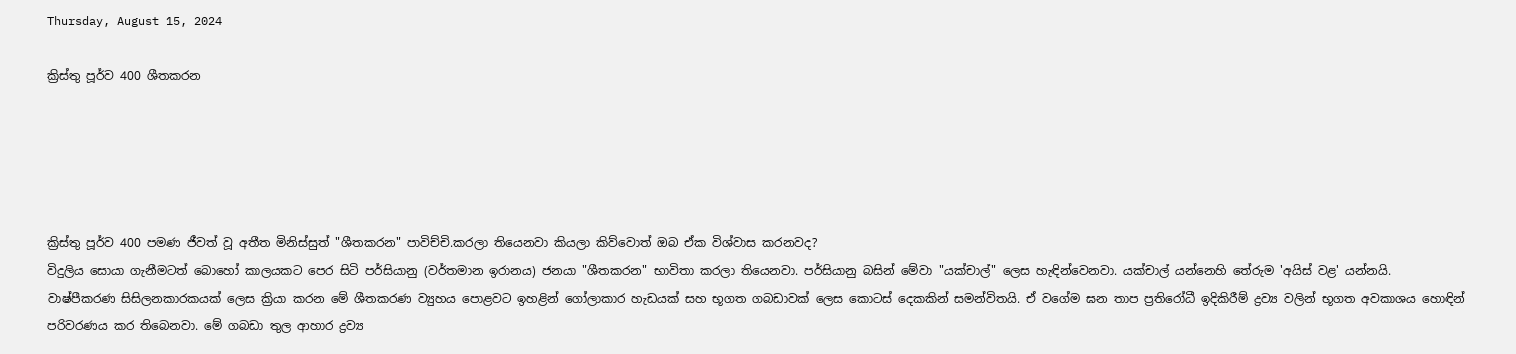Thursday, August 15, 2024

ක්‍රිස්තු පූර්ව 400 ශීතකරන





ක්‍රිස්තු පූර්ව 400 පමණ ජීවත් වූ අතීත මිනිස්සුත් "ශීතකරන" පාවිච්චි.කරලා තියෙනවා කියලා කිව්වොත් ඔබ ඒක විශ්වාස කරනවද?
විදුලිය සොයා ගැනීමටත් බොහෝ කාලයකට පෙර සිටි පර්සියානු (වර්තමාන ඉරානය) ජනයා "ශීතකරන" භාවිතා කරලා තියෙනවා. පර්සියානු බසින් මේවා "යක්චාල්" ලෙස හැඳින්වෙනවා. යක්චාල් යන්නෙහි තේරුම 'අයිස් වළ' යන්නයි.
වාෂ්පීකරණ සිසිලනකාරකයක් ලෙස ක්‍රියා කරන මේ ශීතකරණ ව්‍යුහය පොළවට ඉහළින් ගෝලාකාර හැඩයක් සහ භූගත ගබඩාවක් ලෙස කොටස් දෙකකින් සමන්විතයි. ඒ වගේම ඝන තාප ප්‍රතිරෝධී ඉදිකිරීම් ද්‍රව්‍ය වලින් භූගත අවකාශය හොඳින් පරිවරණය කර තිබෙනවා. මේ ගබඩා තුල ආහාර ද්‍රව්‍ය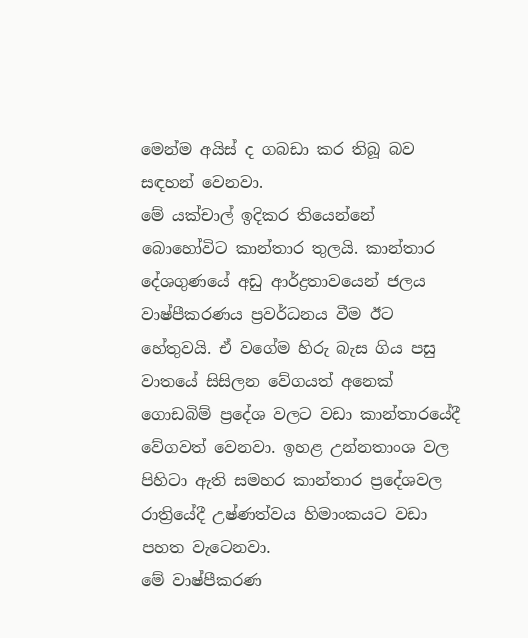මෙන්ම අයිස් ද ගබඩා කර තිබූ බව සඳහන් වෙනවා.
මේ යක්චාල් ඉදිකර තියෙන්නේ බොහෝවිට කාන්තාර තුලයි. කාන්තාර දේශගුණයේ අඩු ආර්ද්‍රතාවයෙන් ජලය වාෂ්පීකරණය ප්‍රවර්ධනය වීම ඊට හේතුවයි. ඒ වගේම හිරු බැස ගිය පසු වාතයේ සිසිලන වේගයත් අනෙක් ගොඩබිම් ප්‍රදේශ වලට වඩා කාන්තාරයේදී වේගවත් වෙනවා. ඉහළ උන්නතාංශ වල පිහිටා ඇති සමහර කාන්තාර ප්‍රදේශවල රාත්‍රියේදී උෂ්ණත්වය හිමාංකයට වඩා පහත වැටෙනවා.
මේ වාෂ්පීකරණ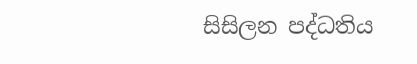සිසිලන පද්ධතිය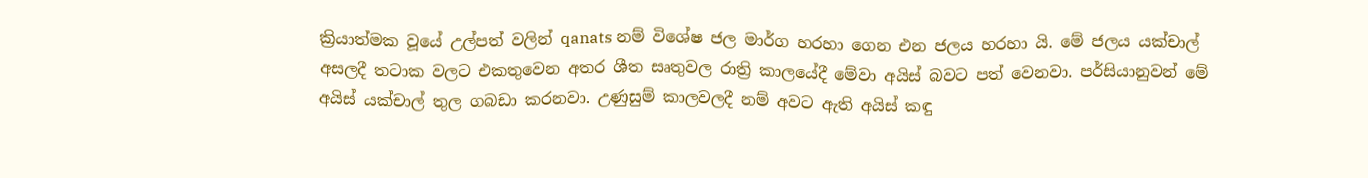ක්‍රියාත්මක වූයේ උල්පත් වලින් qanats නම් විශේෂ ජල මාර්ග හරහා ගෙන එන ජලය හරහා යි. මේ ජලය යක්චාල් අසලදී තටාක වලට එකතුවෙන අතර ශීත සෘතුවල රාත්‍රි කාලයේදී මේවා අයිස් බවට පත් වෙනවා. පර්සියානුවන් මේ අයිස් යක්චාල් තුල ගබඩා කරනවා. උණුසුම් කාලවලදී නම් අවට ඇති අයිස් කඳු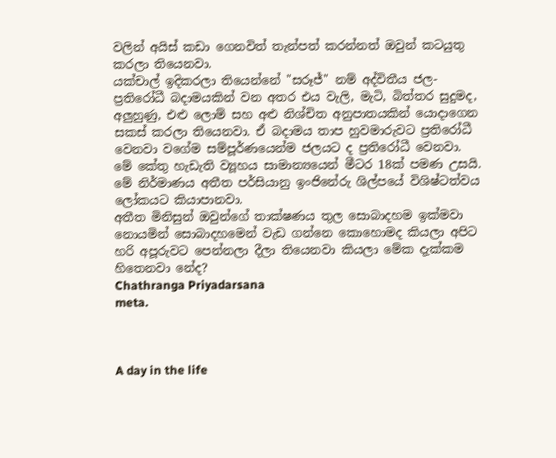වලින් අයිස් කඩා ගෙනවිත් තැන්පත් කරන්නත් ඔවුන් කටයුතු කරලා තියෙනවා.
යක්චාල් ඉදිකරලා තියෙන්නේ "සරූජ්" නම් අද්විතීය ජල-ප්‍රතිරෝධී බදාමයකින් වන අතර එය වැලි, මැටි, බිත්තර සුදුමද, අලුහුණු, එළු ලොම් සහ අළු නිශ්චිත අනුපාතයකින් යොදාගෙන සකස් කරලා තියෙනවා. ඒ බදාමය තාප හුවමාරුවට ප්‍රතිරෝධී වෙනවා වගේම සම්පූර්ණයෙන්ම ජලයට ද ප්‍රතිරෝධී වෙනවා. මේ කේතු හැඩැති ව්‍යූහය සාමාන්‍යයෙන් මීටර 18ක් පමණ උසයි.
මේ නිර්මාණය අතීත පර්සියානු ඉංජිනේරු ශිල්පයේ විශිෂ්ටත්වය ලෝකයට කියාපානවා.
අතීත මිනිසුන් ඔවුන්ගේ තාක්ෂණය තුල සොබාදහම ඉක්මවා නොයමින් සොබාදහමෙන් වැඩ ගන්නෙ කොහොමද කියලා අපිට හරි අපූරුවට පෙන්නලා දීලා තියෙනවා කියලා මේක දැක්කම හිතෙනවා නේද?
Chathranga Priyadarsana
meta.



A day in the life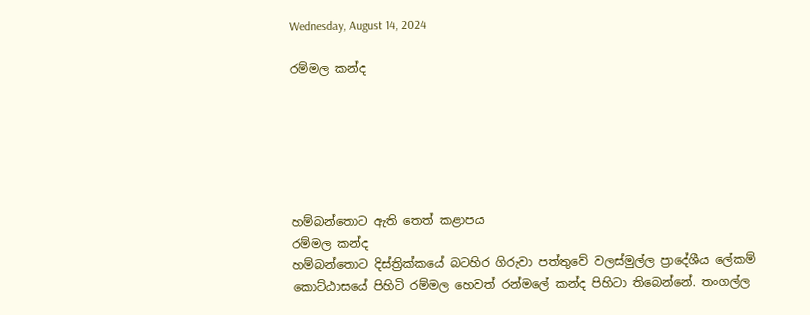Wednesday, August 14, 2024

රම්මල කන්ද






හම්බන්තොට ඇති තෙත් කළාපය
රම්මල කන්ද
හම්බන්තොට දිස්ත්‍රික්කයේ බටහිර ගිරුවා පත්තුවේ වලස්මුල්ල ප්‍රාදේශීය ලේකම් කොට්ඨාසයේ පිහිටි රම්මල හෙවත් රන්මලේ කන්ද පිහිටා තිබෙන්නේ. තංගල්ල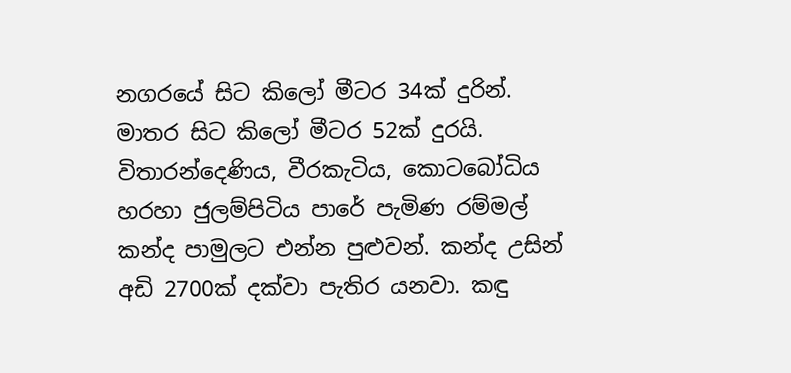නගරයේ සිට කිලෝ මීටර 34ක් දුරින්. මාතර සිට කිලෝ මීටර 52ක් දුරයි. විතාරන්දෙණිය, වීරකැටිය, කොටබෝධිය හරහා ජුලම්පිටිය පාරේ පැමිණ රම්මල් කන්ද පාමුලට එන්න පුළුවන්. කන්ද උසින් අඩි 2700ක් දක්වා පැතිර යනවා. කඳු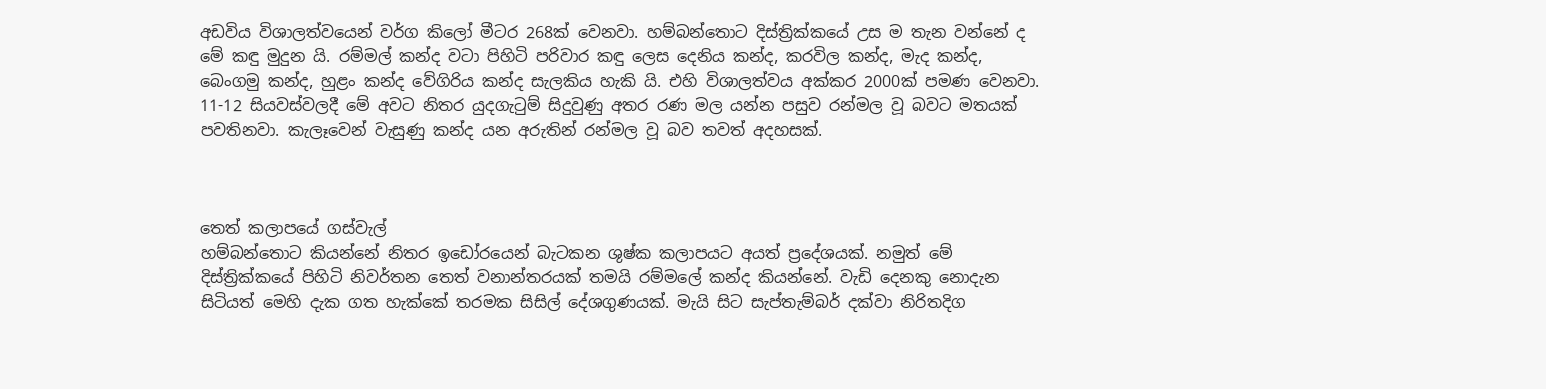අඩවිය විශාලත්වයෙන් වර්ග කිලෝ මීටර 268ක් වෙනවා. හම්බන්තොට දිස්ත්‍රික්කයේ උස ම තැන වන්නේ ද මේ කඳු මුදුන යි. රම්මල් කන්ද වටා පිහිටි පරිවාර කඳු ලෙස දෙනිය කන්ද, කරවිල කන්ද, මැද කන්ද, බෙංගමු කන්ද, හුළං කන්ද වේගිරිය කන්ද සැලකිය හැකි යි. එහි විශාලත්වය අක්කර 2000ක් පමණ වෙනවා.
11-12 සියවස්වලදී මේ අවට නිතර යුදගැටුම් සිදුවුණු අතර රණ මල යන්න පසුව රන්මල වූ බවට මතයක් පවතිනවා. කැලෑවෙන් වැසුණු කන්ද යන අරුතින් රන්මල වූ බව තවත් අදහසක්.



තෙත් කලාපයේ ගස්වැල්
හම්බන්තොට කියන්නේ නිතර ඉඩෝරයෙන් බැටකන ශුෂ්ක කලාපයට අයත් ප්‍රදේශයක්. නමුත් මේ දිස්ත්‍රික්කයේ පිහිටි නිවර්තන තෙත් වනාන්තරයක් තමයි රම්මලේ කන්ද කියන්නේ. වැඩි දෙනකු නොදැන සිටියත් මෙහි දැක ගත හැක්කේ තරමක සිසිල් දේශගුණයක්. මැයි සිට සැප්තැම්බර් දක්වා නිරිතදිග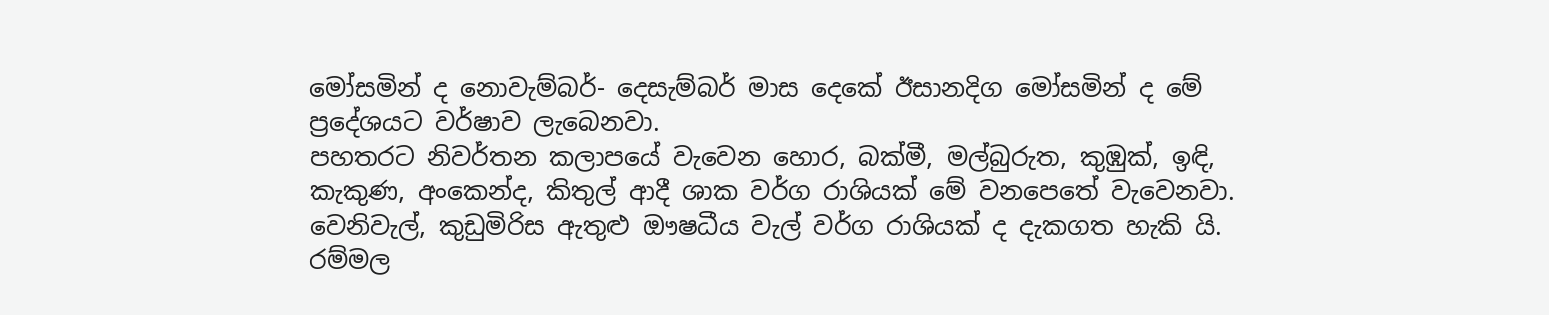මෝසමින් ද නොවැම්බර්- දෙසැම්බර් මාස දෙකේ ඊසානදිග මෝසමින් ද මේ ප්‍රදේශයට වර්ෂාව ලැබෙනවා.
පහතරට නිවර්තන කලාපයේ වැවෙන හොර, බක්මී, මල්බුරුත, කුඹුක්, ඉඳි, කැකුණ, අංකෙන්ද, කිතුල් ආදී ශාක වර්ග රාශියක් මේ වනපෙතේ වැවෙනවා. වෙනිවැල්, කුඩුමිරිස ඇතුළු ඖෂධීය වැල් වර්ග රාශියක් ද දැකගත හැකි යි. රම්මල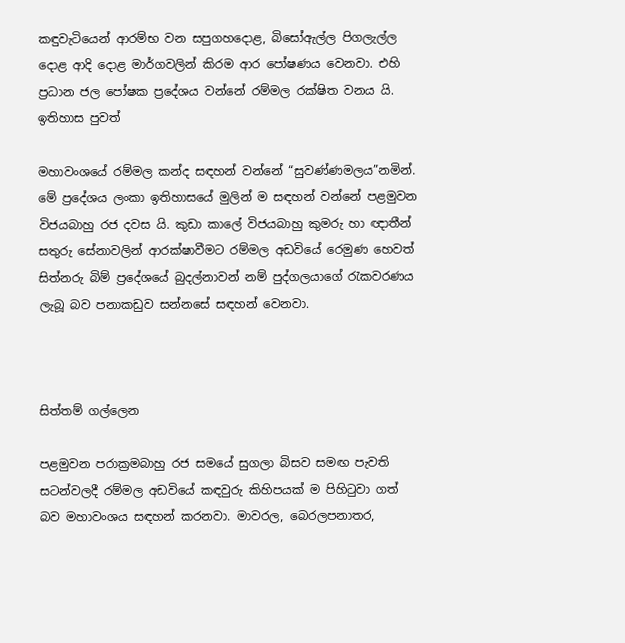කඳුවැටියෙන් ආරම්භ වන සපුගහදොළ, බිසෝඇල්ල පිගලැල්ල දොළ ආදි දොළ මාර්ගවලින් කිරම ආර පෝෂණය වෙනවා. එහි ප්‍රධාන ජල පෝෂක ප්‍රදේශය වන්නේ රම්මල රක්ෂිත වනය යි.
ඉතිහාස පුවත්

මහාවංශයේ රම්මල කන්ද සඳහන් වන්නේ “සුවණ්ණමලය”නමින්. මේ ප්‍රදේශය ලංකා ඉතිහාසයේ මුලින් ම සඳහන් වන්නේ පළමුවන විජයබාහු රජ දවස යි. කුඩා කාලේ විජයබාහු කුමරු හා ඥාතීන් සතුරු සේනාවලින් ආරක්ෂාවීමට රම්මල අඩවියේ රෙමුණ හෙවත් සිත්නරු බිම් ප්‍රදේශයේ බුදල්නාවන් නම් පුද්ගලයාගේ රැකවරණය ලැබූ බව පනාකඩුව සන්නසේ සඳහන් වෙනවා.



සිත්තම් ගල්ලෙන

පළමුවන පරාක්‍රමබාහු රජ සමයේ සුගලා බිසව සමඟ පැවති සටන්වලදී රම්මල අඩවියේ කඳවුරු කිහිපයක් ම පිහිටුවා ගත් බව මහාවංශය සඳහන් කරනවා. මාවරල, බෙරලපනාතර,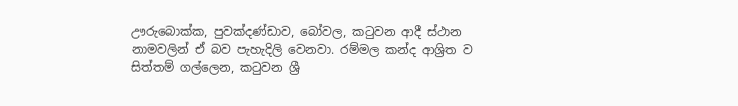ඌරුබොක්ක, පුවක්දණ්ඩාව, බෝවල, කටුවන ආදී ස්ථාන නාමවලින් ඒ බව පැහැදිලි වෙනවා. රම්මල කන්ද ආශ්‍රිත ව සිත්තම් ගල්ලෙන, කටුවන ශ්‍රී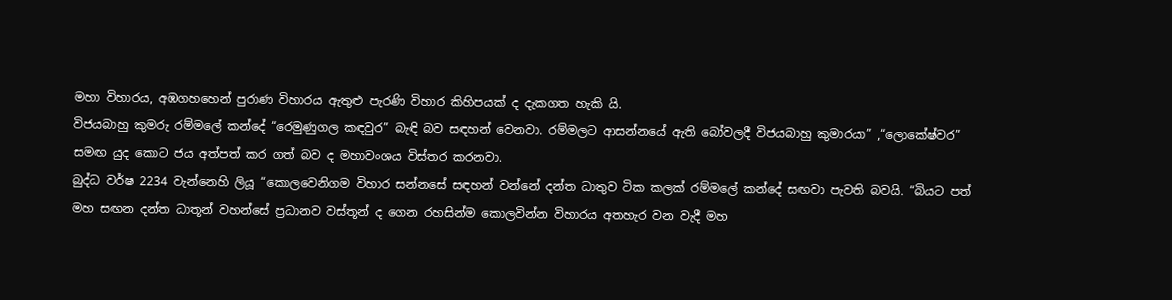මහා විහාරය, අඹගහහෙන් පුරාණ විහාරය ඇතුළු පැරණි විහාර කිහිපයක් ද දැකගත හැකි යි.
විජයබාහු කුමරු රම්මලේ කන්දේ “රෙමුණුගල කඳවුර” බැඳි බව සඳහන් වෙනවා. රම්මලට ආසන්නයේ ඇති බෝවලදී විජයබාහු කුමාරයා” ,“ලොකේෂ්වර” සමඟ යුද කොට ජය අත්පත් කර ගත් බව ද මහාවංශය විස්තර කරනවා.
බුද්ධ වර්ෂ 2234 වැන්නෙහි ලියූ “කොලවෙනිගම විහාර සන්නසේ සඳහන් වන්නේ දන්ත ධාතුව ටික කලක් රම්මලේ කන්දේ සඟවා පැවති බවයි. “බියට පත් මහ සඟන දන්ත ධාතූන් වහන්සේ ප්‍රධානව වස්තූන් ද ගෙන රහසින්ම කොලවින්න විහාරය අතහැර වන වැදී මහ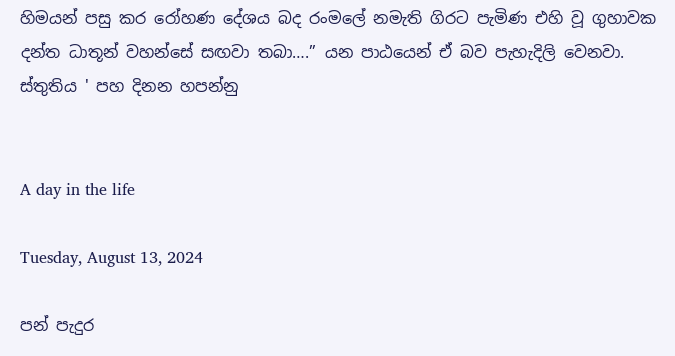හිමයන් පසු කර රෝහණ දේශය බද රංමලේ නමැති ගිරට පැමිණ එහි වූ ගුහාවක දන්ත ධාතූන් වහන්සේ සඟවා තබා….” යන පාඨයෙන් ඒ බව පැහැදිලි වෙනවා.
ස්තුතිය ' පහ දිනන හපන්නු


A day in the life

Tuesday, August 13, 2024

පන් පැදුර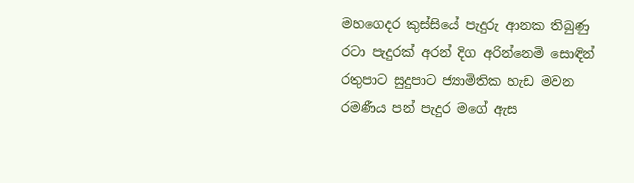මහගෙදර කුස්සියේ පැදුරු ආනක තිබුණු
රටා පැදුරක් අරන් දිග අරින්නෙමි සොඳින්
රතුපාට සුදුපාට ජ්‍යාමිතික හැඩ මවන
රමණීය පන් පැදුර මගේ ඇස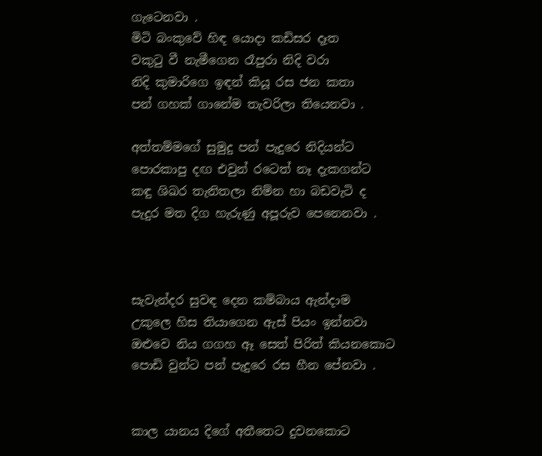ගැටෙනවා .
මිටි බංකුවේ හිඳ යොදා කඩිසර දෑත
වකුටු වී නැමීගෙන රෑපුරා නිදි වරා
නිදි කුමාරිගෙ ඉඳන් කියූ රස ජන කතා
පන් ගහක් ගානේම තැවරිලා තියෙනවා .

අත්තම්මගේ සුමුදු පන් පැදුරෙ නිදියන්ට
පොරකාපු දඟ එවුන් රටෙත් නෑ දැකගන්ට
කඳු ශිඛර තැනිතලා නිම්න හා බඩවැටි ද
පැදුර මත දිග හැරුණු අපූරුව පෙනෙනවා .



සැවැන්දර සුවඳ දෙන කම්බාය ඇන්දාම
උකුලෙ හිස තියාගෙන ඇස් පියං ඉන්නවා
ඔළුවෙ නිය ගගහ ඈ සෙත් පිරිත් කියනකොට
පොඩි වුන්ට පන් පැදුරෙ රස හීන පේනවා .


කාල යානය දිගේ අතීතෙට දුවනකොට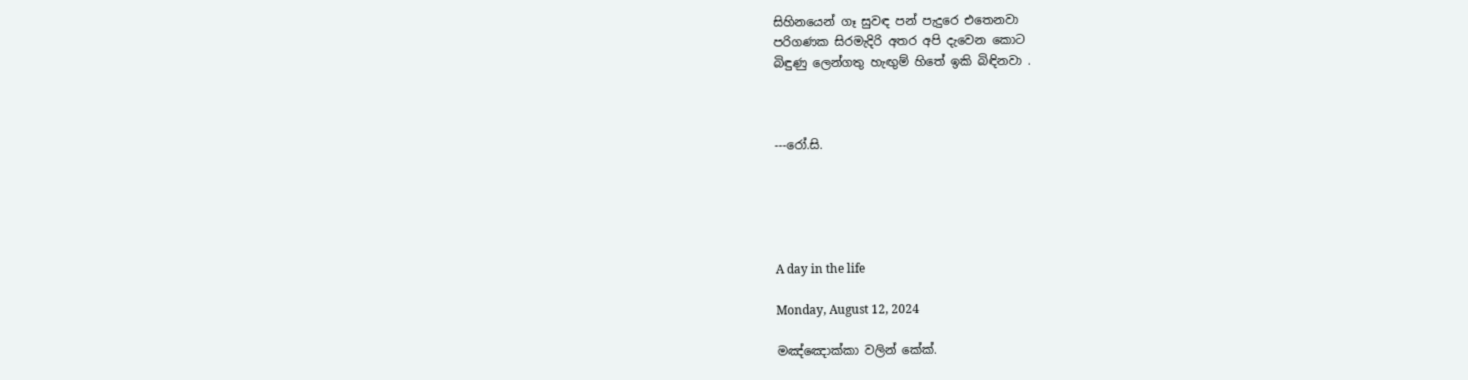සිහිනයෙන් ගෑ සුවඳ පන් පැදුරෙ එතෙනවා
පරිගණක සිරමැදිරි අතර අපි දැවෙන කොට
බිඳුණු ලෙන්ගතු හැඟුම් හිතේ ඉකි බිඳිනවා .



---රෝ.සි.





A day in the life

Monday, August 12, 2024

මඤ්ඤොක්කා වලින් කේක්.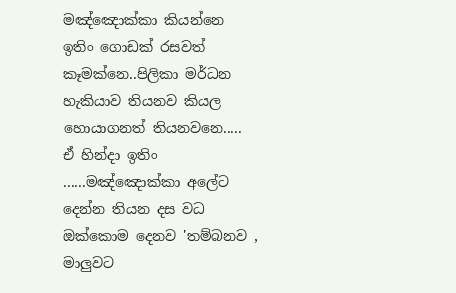මඤ්ඤොක්කා කියන්නෙ ඉතිං ගොඩක් රසවත් කෑමක්නෙ..පිලිකා මර්ධන හැකියාව තියනව කියල හොයාගනත් තියනවනෙ.....
ඒ හින්දා ඉතිං ......මඤ්ඤොක්කා අලේට දෙන්න තියන දස වධ ඔක්කොම දෙනව 'තම්බනව , මාලුවට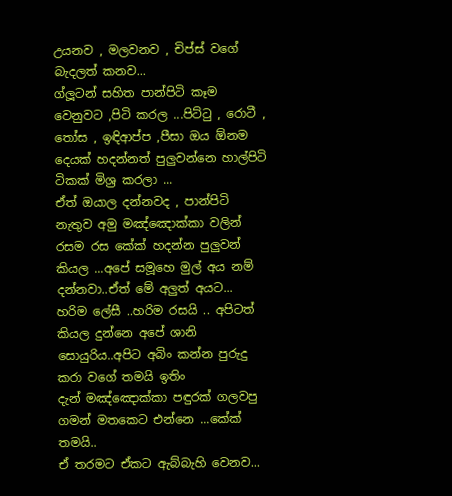උයනව , මලවනව , චිප්ස් වගේ බැදලත් කනව...
ග්ලූටන් සහිත පාන්පිටි කෑම වෙනුවට ,පිටි කරල ...පිට්ටු , රොටී , තෝස , ඉඳිආප්ප ,පීසා ඔය ඕනම දෙයක් හදන්නත් පුලුවන්නෙ හාල්පිටි ටිකක් මිශ්‍ර කරලා ...
ඒත් ඔයාල දන්නවද , පාන්පිටි නැතුව අමු මඤ්ඤොක්කා වලින් රසම රස කේක් හදන්න පුලුවන් කියල ...අපේ සමූහෙ මුල් අය නම් දන්නවා..ඒත් මේ අලුත් අයට...
හරිම ලේසී ..හරිම රසයි .. අපිටත් කියල දුන්නෙ අපේ ශානි සොයුරිය..අපිට අබිං කන්න පුරුදු කරා වගේ තමයි ඉතිං
දැන් මඤ්ඤොක්කා පඳුරක් ගලවපු ගමන් මතකෙට එන්නෙ ...කේක් තමයි..
ඒ තරමට ඒකට ඇබ්බැහි වෙනව...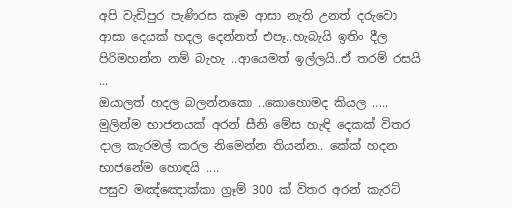අපි වැඩිපුර පැණිරස කෑම ආසා නැති උනත් දරුවො ආසා දෙයක් හදල දෙන්නත් එපෑ..හැබැයි ඉතිං දීල පිරිමහන්න නම් බැහැ ..ආයෙමත් ඉල්ලයි..ඒ තරම් රසයි ...
ඔයාලත් හදල බලන්නකො ..කොහොමද කියල .....
මුලින්ම භාජනයක් අරන් සීනි මේස හැඳි දෙකක් විතර දාල කැරමල් කරල නිමෙන්න තියන්න.. කේක් හදන භාජනේම හොඳයි ....
පසුව මඤ්ඤොක්කා ග්‍රෑම් 300 ක් විතර අරන් කැරට්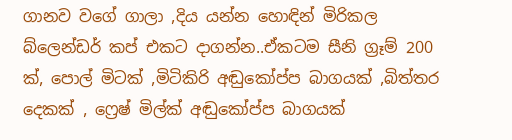ගානව වගේ ගාලා ,දිය යන්න හොඳින් මිරිකල බ්ලෙන්ඩර් කප් එකට දාගන්න..ඒකටම සීනි ග්‍රෑම් 200 ක්, පොල් මිටක් ,මිටිකිරි අඬුකෝප්ප බාගයක් ,බිත්තර දෙකක් , ෆ්‍රෙෂ් මිල්ක් අඬුකෝප්ප බාගයක්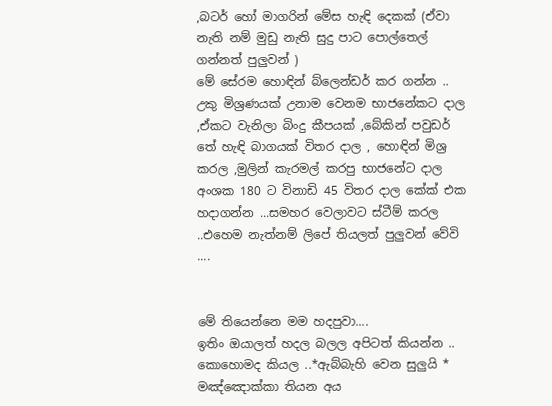,බටර් හෝ මාගරින් මේස හැඳි දෙකක් (ඒවා නැති නම් මුඩු නැති සුදු පාට පොල්තෙල් ගන්නත් පුලුවන් )
මේ සේරම හොඳින් බ්ලෙන්ඩර් කර ගන්න ..
උකු මිශ්‍රණයක් උනාම වෙනම භාජනේකට දාල ,ඒකට වැනිලා බිංදු කීපයක් ,බේකින් පවුඩර් තේ හැඳි බාගයක් විතර දාල , හොඳින් මිශ්‍ර කරල ,මුලින් කැරමල් කරපු භාජනේට දාල අංශක 180 ට විනාඩි 45 විතර දාල කේක් එක හදාගන්න ...සමහර වෙලාවට ස්ටීම් කරල ..එහෙම නැත්නම් ලිපේ තියලත් පුලුවන් වේවි ....


මේ තියෙන්නෙ මම හදපුවා....
ඉතිං ඔයාලත් හදල බලල අපිටත් කියන්න .. කොහොමද කියල ..*ඇබ්බැහි වෙන සුලුයි *
මඤ්ඤොක්කා තියන අය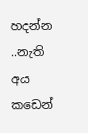හදන්න ..නැති අය කඩෙන්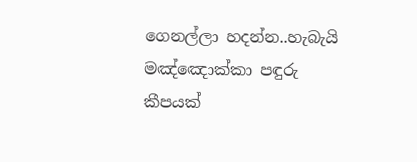ගෙනල්ලා හදන්න..හැබැයි මඤ්ඤොක්කා පඳුරු කීපයක්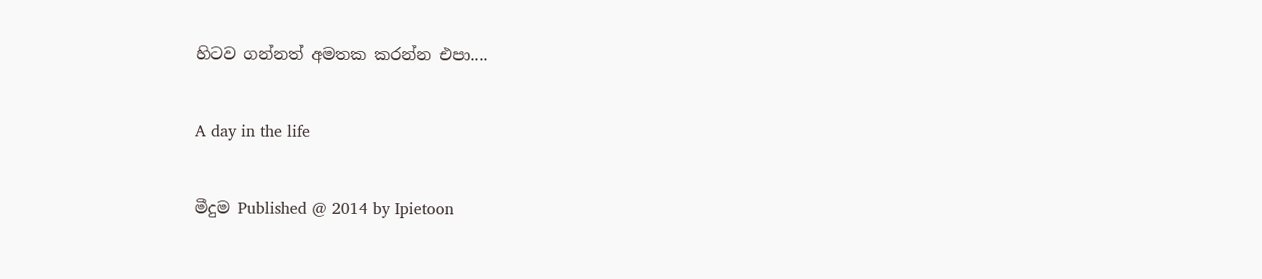හිටව ගන්නත් අමතක කරන්න එපා....


A day in the life


මීදුම Published @ 2014 by Ipietoon